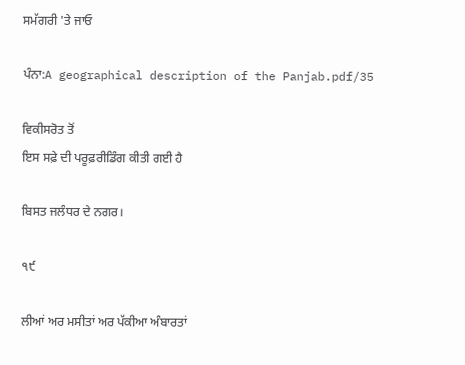ਸਮੱਗਰੀ 'ਤੇ ਜਾਓ

ਪੰਨਾ:A geographical description of the Panjab.pdf/35

ਵਿਕੀਸਰੋਤ ਤੋਂ
ਇਸ ਸਫ਼ੇ ਦੀ ਪਰੂਫ਼ਰੀਡਿੰਗ ਕੀਤੀ ਗਈ ਹੈ

ਬਿਸਤ ਜਲੰਧਰ ਦੇ ਨਗਰ।

੧੯

ਲੀਆਂ ਅਰ ਮਸੀਤਾਂ ਅਰ ਪੱਕੀਆ ਅੰਬਾਰਤਾਂ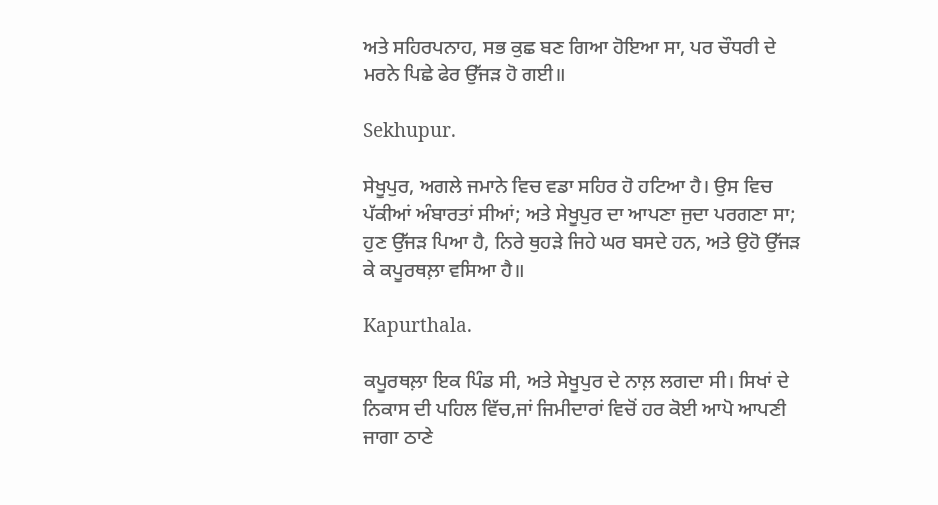ਅਤੇ ਸਹਿਰਪਨਾਹ, ਸਭ ਕੁਛ ਬਣ ਗਿਆ ਹੋਇਆ ਸਾ, ਪਰ ਚੌਧਰੀ ਦੇ ਮਰਨੇ ਪਿਛੇ ਫੇਰ ਉੱਜੜ ਹੋ ਗਈ॥

Sekhupur.

ਸੇਖੂਪੁਰ, ਅਗਲੇ ਜਮਾਨੇ ਵਿਚ ਵਡਾ ਸਹਿਰ ਹੋ ਹਟਿਆ ਹੈ। ਉਸ ਵਿਚ ਪੱਕੀਆਂ ਅੰਬਾਰਤਾਂ ਸੀਆਂ; ਅਤੇ ਸੇਖੂਪੁਰ ਦਾ ਆਪਣਾ ਜੁਦਾ ਪਰਗਣਾ ਸਾ; ਹੁਣ ਉੱਜੜ ਪਿਆ ਹੈ, ਨਿਰੇ ਥੁਹੜੇ ਜਿਹੇ ਘਰ ਬਸਦੇ ਹਨ, ਅਤੇ ਉਹੋ ਉੱਜੜ ਕੇ ਕਪੂਰਥਲ਼ਾ ਵਸਿਆ ਹੈ॥

Kapurthala.

ਕਪੂਰਥਲ਼ਾ ਇਕ ਪਿੰਡ ਸੀ, ਅਤੇ ਸੇਖੂਪੁਰ ਦੇ ਨਾਲ਼ ਲਗਦਾ ਸੀ। ਸਿਖਾਂ ਦੇ ਨਿਕਾਸ ਦੀ ਪਹਿਲ ਵਿੱਚ,ਜਾਂ ਜਿਮੀਦਾਰਾਂ ਵਿਚੋਂ ਹਰ ਕੋਈ ਆਪੋ ਆਪਣੀ ਜਾਗਾ ਠਾਣੇ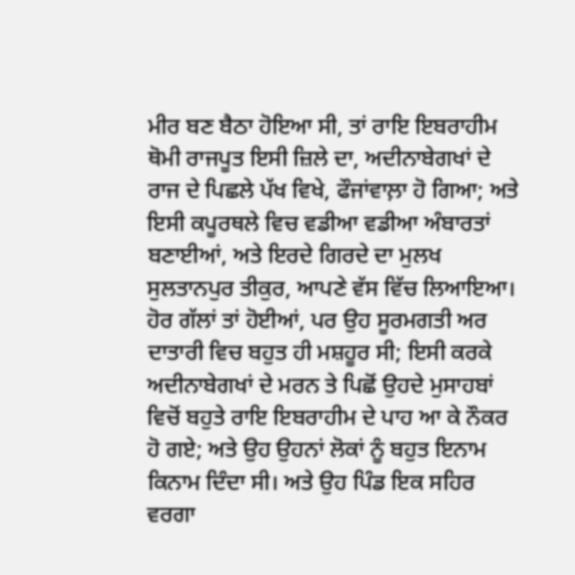ਮੀਰ ਬਣ ਬੈਠਾ ਹੋਇਆ ਸੀ, ਤਾਂ ਰਾਇ ਇਬਰਾਹੀਮ ਥੋਮੀ ਰਾਜਪੂਤ ਇਸੀ ਜ਼ਿਲੇ ਦਾ, ਅਦੀਨਾਬੇਗਖਾਂ ਦੇ ਰਾਜ ਦੇ ਪਿਛਲੇ ਪੱਖ ਵਿਖੇ, ਫੌਜਾਂਵਾਲ਼ਾ ਹੋ ਗਿਆ; ਅਤੇ ਇਸੀ ਕਪੂਰਥਲੇ ਵਿਚ ਵਡੀਆ ਵਡੀਆ ਅੰਬਾਰਤਾਂ ਬਣਾਈਆਂ, ਅਤੇ ਇਰਦੇ ਗਿਰਦੇ ਦਾ ਮੁਲਖ ਸੁਲਤਾਨਪੁਰ ਤੀਕੁਰ, ਆਪਣੇ ਵੱਸ ਵਿੱਚ ਲਿਆਇਆ। ਹੋਰ ਗੱਲਾਂ ਤਾਂ ਹੋਈਆਂ, ਪਰ ਉਹ ਸੂਰਮਗਤੀ ਅਰ ਦਾਤਾਰੀ ਵਿਚ ਬਹੁਤ ਹੀ ਮਸ਼ਹੂਰ ਸੀ; ਇਸੀ ਕਰਕੇ ਅਦੀਨਾਬੇਗਖਾਂ ਦੇ ਮਰਨ ਤੇ ਪਿਛੋਂ ਉਹਦੇ ਮੁਸਾਹਬਾਂ ਵਿਚੋਂ ਬਹੁਤੇ ਰਾਇ ਇਬਰਾਹੀਮ ਦੇ ਪਾਹ ਆ ਕੇ ਨੌਕਰ ਹੋ ਗਏ; ਅਤੇ ਉਹ ਉਹਨਾਂ ਲੋਕਾਂ ਨੂੰ ਬਹੁਤ ਇਨਾਮ ਕਿਨਾਮ ਦਿੰਦਾ ਸੀ। ਅਤੇ ਉਹ ਪਿੰਡ ਇਕ ਸਹਿਰ ਵਰਗਾ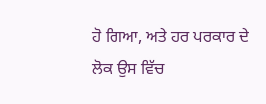ਹੋ ਗਿਆ, ਅਤੇ ਹਰ ਪਰਕਾਰ ਦੇ ਲੋਕ ਉਸ ਵਿੱਚ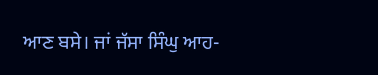ਆਣ ਬਸੇ। ਜਾਂ ਜੱਸਾ ਸਿੰਘੁ ਆਹ-